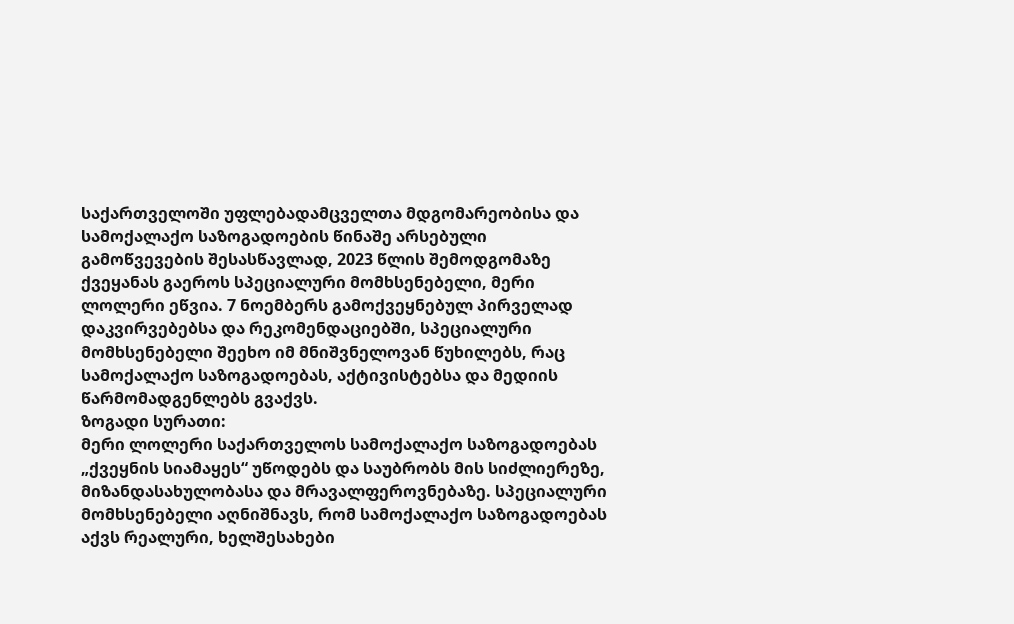საქართველოში უფლებადამცველთა მდგომარეობისა და სამოქალაქო საზოგადოების წინაშე არსებული გამოწვევების შესასწავლად, 2023 წლის შემოდგომაზე ქვეყანას გაეროს სპეციალური მომხსენებელი, მერი ლოლერი ეწვია. 7 ნოემბერს გამოქვეყნებულ პირველად დაკვირვებებსა და რეკომენდაციებში, სპეციალური მომხსენებელი შეეხო იმ მნიშვნელოვან წუხილებს, რაც სამოქალაქო საზოგადოებას, აქტივისტებსა და მედიის წარმომადგენლებს გვაქვს.
ზოგადი სურათი:
მერი ლოლერი საქართველოს სამოქალაქო საზოგადოებას „ქვეყნის სიამაყეს“ უწოდებს და საუბრობს მის სიძლიერეზე, მიზანდასახულობასა და მრავალფეროვნებაზე. სპეციალური მომხსენებელი აღნიშნავს, რომ სამოქალაქო საზოგადოებას აქვს რეალური, ხელშესახები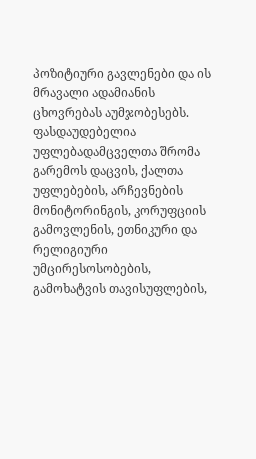პოზიტიური გავლენები და ის მრავალი ადამიანის ცხოვრებას აუმჯობესებს. ფასდაუდებელია უფლებადამცველთა შრომა გარემოს დაცვის, ქალთა უფლებების, არჩევნების მონიტორინგის, კორუფციის გამოვლენის, ეთნიკური და რელიგიური უმცირესოსობების, გამოხატვის თავისუფლების,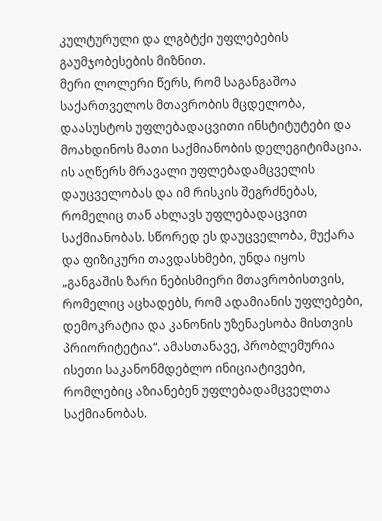კულტურული და ლგბტქი უფლებების გაუმჯობესების მიზნით.
მერი ლოლერი წერს, რომ საგანგაშოა საქართველოს მთავრობის მცდელობა,
დაასუსტოს უფლებადაცვითი ინსტიტუტები და მოახდინოს მათი საქმიანობის დელეგიტიმაცია. ის აღწერს მრავალი უფლებადამცველის დაუცველობას და იმ რისკის შეგრძნებას, რომელიც თან ახლავს უფლებადაცვით საქმიანობას. სწორედ ეს დაუცველობა, მუქარა და ფიზიკური თავდასხმები, უნდა იყოს „განგაშის ზარი ნებისმიერი მთავრობისთვის, რომელიც აცხადებს, რომ ადამიანის უფლებები, დემოკრატია და კანონის უზენაესობა მისთვის პრიორიტეტია“. ამასთანავე, პრობლემურია ისეთი საკანონმდებლო ინიციატივები, რომლებიც აზიანებენ უფლებადამცველთა საქმიანობას.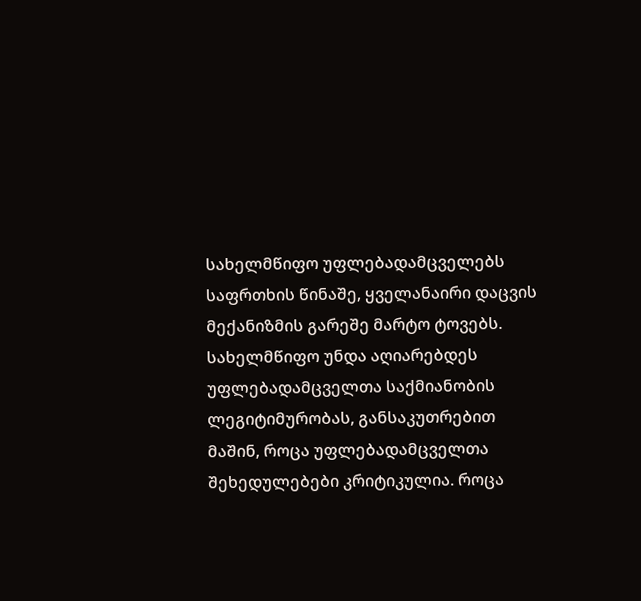სახელმწიფო უფლებადამცველებს საფრთხის წინაშე, ყველანაირი დაცვის მექანიზმის გარეშე მარტო ტოვებს.
სახელმწიფო უნდა აღიარებდეს უფლებადამცველთა საქმიანობის ლეგიტიმურობას, განსაკუთრებით მაშინ, როცა უფლებადამცველთა შეხედულებები კრიტიკულია. როცა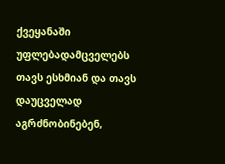ქვეყანაში უფლებადამცველებს თავს ესხმიან და თავს დაუცველად აგრძნობინებენ,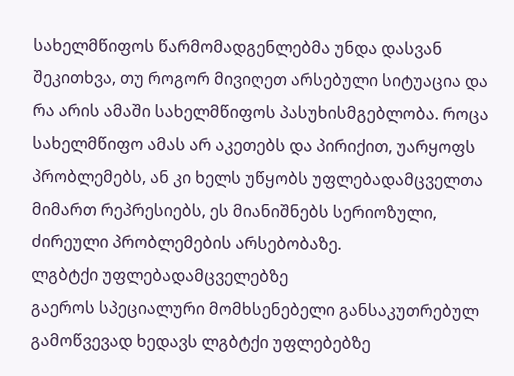სახელმწიფოს წარმომადგენლებმა უნდა დასვან შეკითხვა, თუ როგორ მივიღეთ არსებული სიტუაცია და რა არის ამაში სახელმწიფოს პასუხისმგებლობა. როცა სახელმწიფო ამას არ აკეთებს და პირიქით, უარყოფს პრობლემებს, ან კი ხელს უწყობს უფლებადამცველთა მიმართ რეპრესიებს, ეს მიანიშნებს სერიოზული, ძირეული პრობლემების არსებობაზე.
ლგბტქი უფლებადამცველებზე
გაეროს სპეციალური მომხსენებელი განსაკუთრებულ გამოწვევად ხედავს ლგბტქი უფლებებზე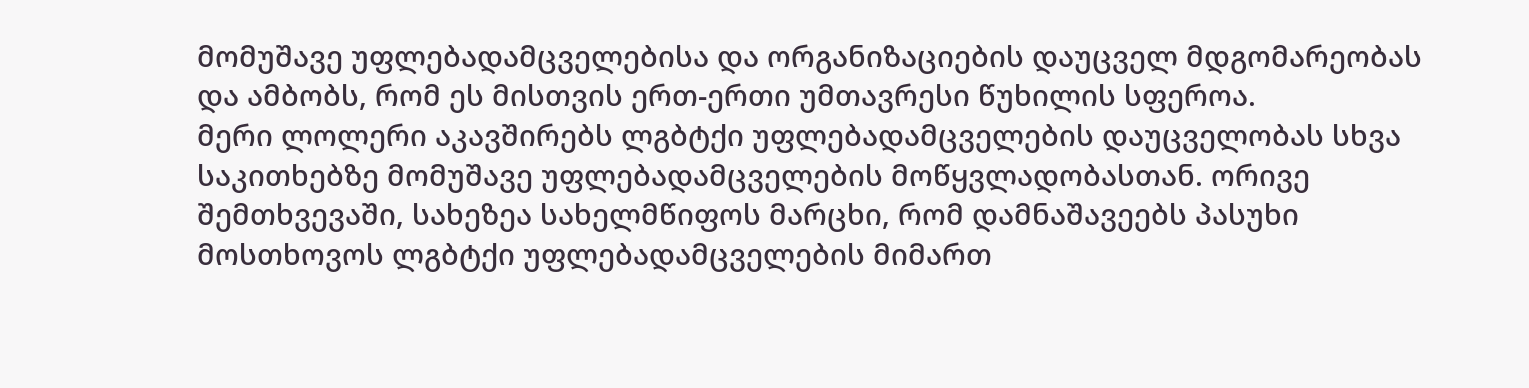მომუშავე უფლებადამცველებისა და ორგანიზაციების დაუცველ მდგომარეობას და ამბობს, რომ ეს მისთვის ერთ-ერთი უმთავრესი წუხილის სფეროა.
მერი ლოლერი აკავშირებს ლგბტქი უფლებადამცველების დაუცველობას სხვა საკითხებზე მომუშავე უფლებადამცველების მოწყვლადობასთან. ორივე შემთხვევაში, სახეზეა სახელმწიფოს მარცხი, რომ დამნაშავეებს პასუხი მოსთხოვოს ლგბტქი უფლებადამცველების მიმართ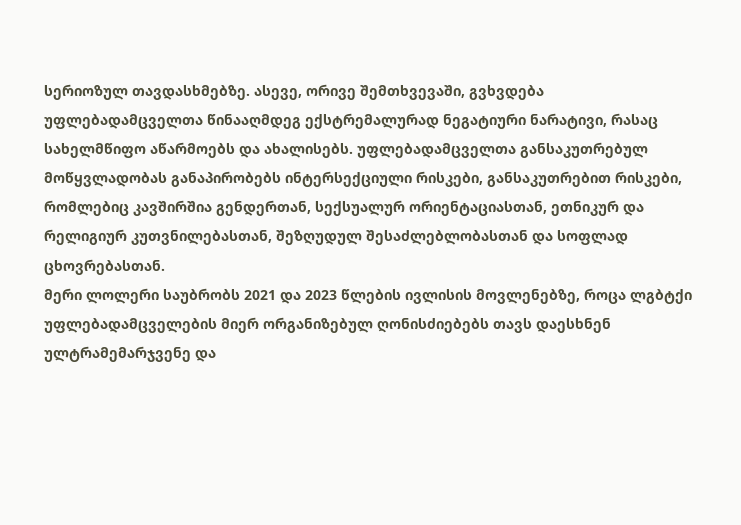სერიოზულ თავდასხმებზე. ასევე, ორივე შემთხვევაში, გვხვდება უფლებადამცველთა წინააღმდეგ ექსტრემალურად ნეგატიური ნარატივი, რასაც სახელმწიფო აწარმოებს და ახალისებს. უფლებადამცველთა განსაკუთრებულ მოწყვლადობას განაპირობებს ინტერსექციული რისკები, განსაკუთრებით რისკები, რომლებიც კავშირშია გენდერთან, სექსუალურ ორიენტაციასთან, ეთნიკურ და რელიგიურ კუთვნილებასთან, შეზღუდულ შესაძლებლობასთან და სოფლად ცხოვრებასთან.
მერი ლოლერი საუბრობს 2021 და 2023 წლების ივლისის მოვლენებზე, როცა ლგბტქი უფლებადამცველების მიერ ორგანიზებულ ღონისძიებებს თავს დაესხნენ ულტრამემარჯვენე და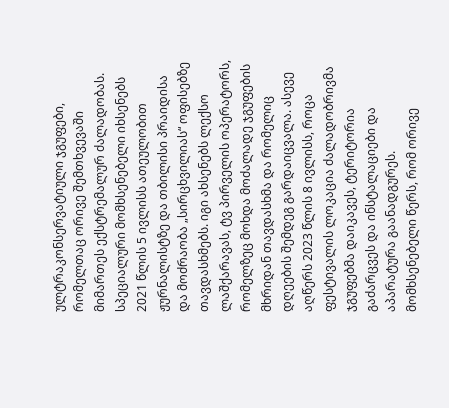ულტრაკონსერვატიული ჯგუფები, რომელთაც ორივე შემთხვევაში მიმართეს ექსტრემალურ ძალადობას. სპეციალური მომხსენებელი იხსენებს 2021 წლის 5 ივლისს ათეულობით ჟურნალისტზე და თბილისი პრაიდისა და მოძრაობა „სირცხვილიას“ ოფისებზე თავდასხმებს. იგი ახსენებს ლექსო ლაშქარავას, ტვ პირველის ოპერატორს, რომელზეც მოხდა მოძალადე ჯგუფების მხრიდან თავდასხმა და რომელიც დღეების შემდეგ გარდაიცვალა. ასევე აღწერს 2023 წლის 8 ივლისს, როცა ფესტივალის ლოკაცია ძალადობრივმა ჯგუფებმა დაიკავეს, ტერიტორია გაძარცვეს და ინსტალაციები და აპარატურა გაანადგურეს.
მომხსენებელი წერს, რომ ორივე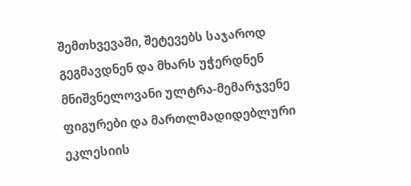შემთხვევაში, შეტევებს საჯაროდ გეგმავდნენ და მხარს უჭერდნენ მნიშვნელოვანი ულტრა-მემარჯვენე ფიგურები და მართლმადიდებლური ეკლესიის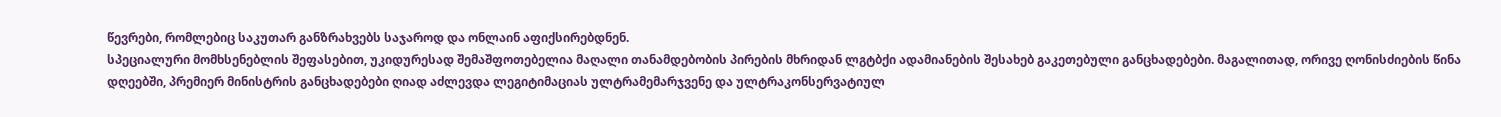წევრები, რომლებიც საკუთარ განზრახვებს საჯაროდ და ონლაინ აფიქსირებდნენ.
სპეციალური მომხსენებლის შეფასებით, უკიდურესად შემაშფოთებელია მაღალი თანამდებობის პირების მხრიდან ლგტბქი ადამიანების შესახებ გაკეთებული განცხადებები. მაგალითად, ორივე ღონისძიების წინა დღეებში, პრემიერ მინისტრის განცხადებები ღიად აძლევდა ლეგიტიმაციას ულტრამემარჯვენე და ულტრაკონსერვატიულ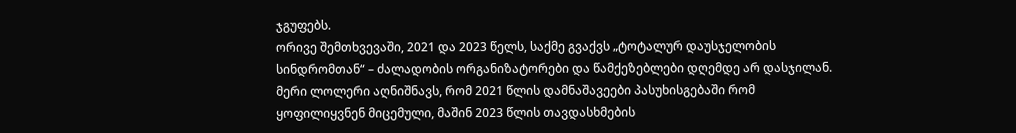ჯგუფებს.
ორივე შემთხვევაში, 2021 და 2023 წელს, საქმე გვაქვს „ტოტალურ დაუსჯელობის სინდრომთან“ – ძალადობის ორგანიზატორები და წამქეზებლები დღემდე არ დასჯილან. მერი ლოლერი აღნიშნავს, რომ 2021 წლის დამნაშავეები პასუხისგებაში რომ ყოფილიყვნენ მიცემული, მაშინ 2023 წლის თავდასხმების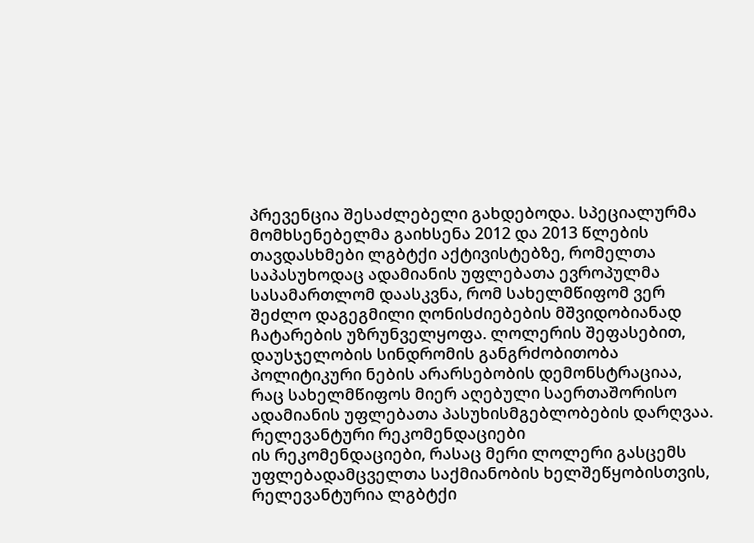პრევენცია შესაძლებელი გახდებოდა. სპეციალურმა მომხსენებელმა გაიხსენა 2012 და 2013 წლების თავდასხმები ლგბტქი აქტივისტებზე, რომელთა საპასუხოდაც ადამიანის უფლებათა ევროპულმა სასამართლომ დაასკვნა, რომ სახელმწიფომ ვერ შეძლო დაგეგმილი ღონისძიებების მშვიდობიანად ჩატარების უზრუნველყოფა. ლოლერის შეფასებით, დაუსჯელობის სინდრომის განგრძობითობა პოლიტიკური ნების არარსებობის დემონსტრაციაა, რაც სახელმწიფოს მიერ აღებული საერთაშორისო ადამიანის უფლებათა პასუხისმგებლობების დარღვაა.
რელევანტური რეკომენდაციები
ის რეკომენდაციები, რასაც მერი ლოლერი გასცემს უფლებადამცველთა საქმიანობის ხელშეწყობისთვის, რელევანტურია ლგბტქი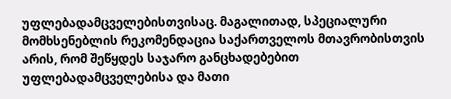უფლებადამცველებისთვისაც. მაგალითად, სპეციალური მომხსენებლის რეკომენდაცია საქართველოს მთავრობისთვის არის, რომ შეწყდეს საჯარო განცხადებებით უფლებადამცველებისა და მათი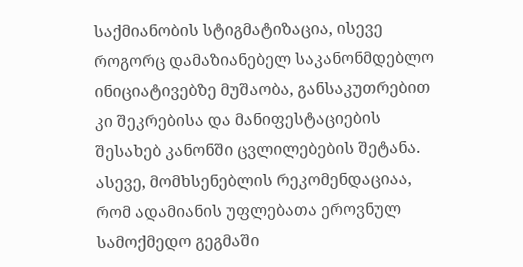საქმიანობის სტიგმატიზაცია, ისევე როგორც დამაზიანებელ საკანონმდებლო ინიციატივებზე მუშაობა, განსაკუთრებით კი შეკრებისა და მანიფესტაციების შესახებ კანონში ცვლილებების შეტანა. ასევე, მომხსენებლის რეკომენდაციაა, რომ ადამიანის უფლებათა ეროვნულ სამოქმედო გეგმაში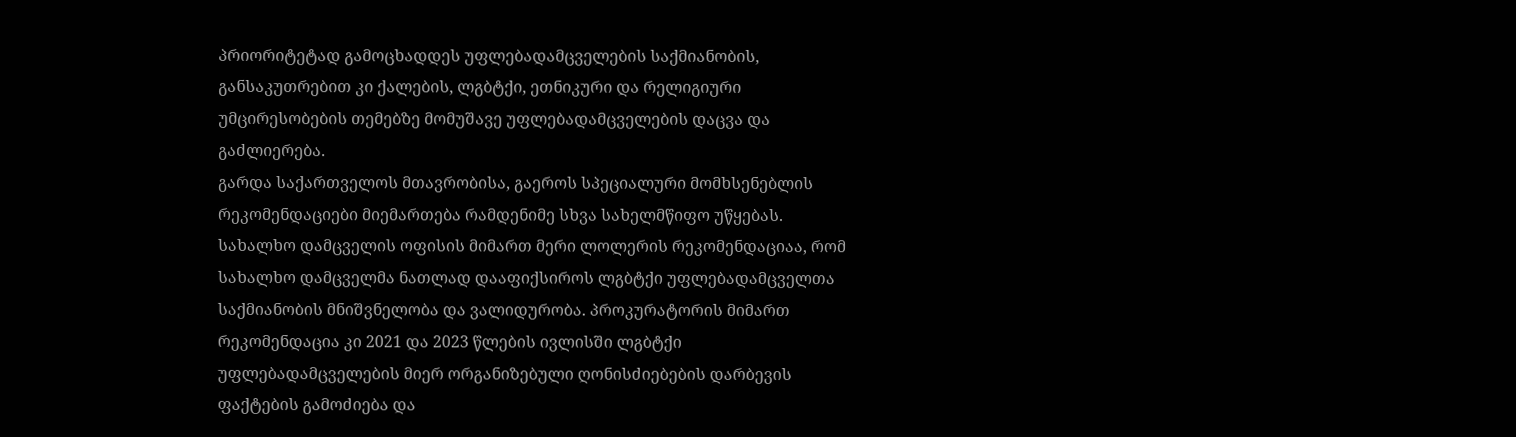პრიორიტეტად გამოცხადდეს უფლებადამცველების საქმიანობის, განსაკუთრებით კი ქალების, ლგბტქი, ეთნიკური და რელიგიური უმცირესობების თემებზე მომუშავე უფლებადამცველების დაცვა და გაძლიერება.
გარდა საქართველოს მთავრობისა, გაეროს სპეციალური მომხსენებლის რეკომენდაციები მიემართება რამდენიმე სხვა სახელმწიფო უწყებას. სახალხო დამცველის ოფისის მიმართ მერი ლოლერის რეკომენდაციაა, რომ სახალხო დამცველმა ნათლად დააფიქსიროს ლგბტქი უფლებადამცველთა საქმიანობის მნიშვნელობა და ვალიდურობა. პროკურატორის მიმართ რეკომენდაცია კი 2021 და 2023 წლების ივლისში ლგბტქი უფლებადამცველების მიერ ორგანიზებული ღონისძიებების დარბევის ფაქტების გამოძიება და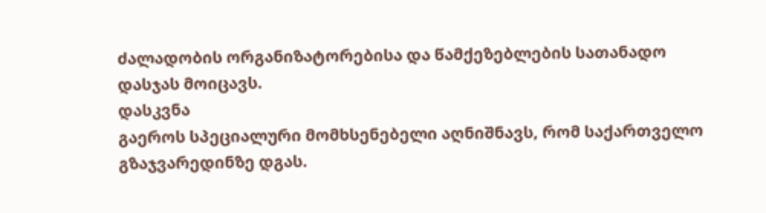ძალადობის ორგანიზატორებისა და წამქეზებლების სათანადო დასჯას მოიცავს.
დასკვნა
გაეროს სპეციალური მომხსენებელი აღნიშნავს, რომ საქართველო გზაჯვარედინზე დგას.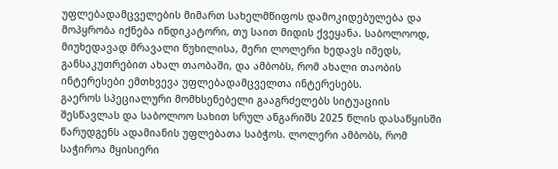უფლებადამცველების მიმართ სახელმწიფოს დამოკიდებულება და მოპყრობა იქნება ინდიკატორი, თუ საით მიდის ქვეყანა. საბოლოოდ, მიუხედავად მრავალი წუხილისა, მერი ლოლერი ხედავს იმედს, განსაკუთრებით ახალ თაობაში, და ამბობს, რომ ახალი თაობის ინტერესები ემთხვევა უფლებადამცველთა ინტერესებს.
გაეროს სპეციალური მომხსენებელი გააგრძელებს სიტუაციის შესწავლას და საბოლოო სახით სრულ ანგარიშს 2025 წლის დასაწყისში წარუდგენს ადამიანის უფლებათა საბჭოს. ლოლერი ამბობს, რომ საჭიროა მყისიერი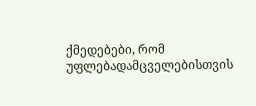ქმედებები, რომ უფლებადამცველებისთვის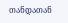თანდათან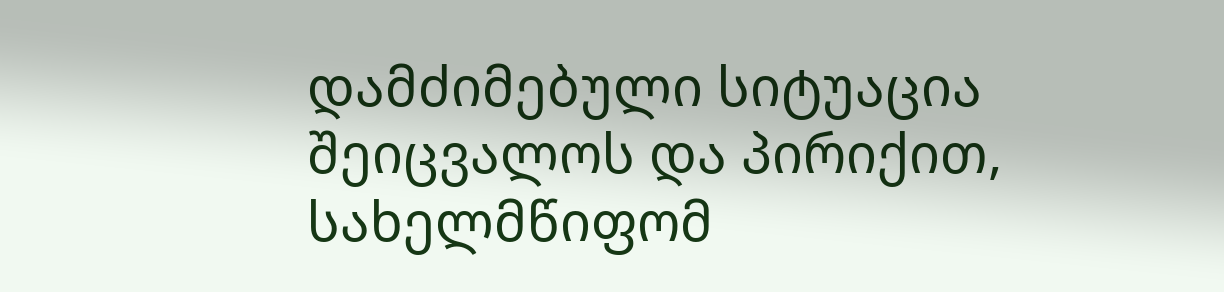დამძიმებული სიტუაცია შეიცვალოს და პირიქით, სახელმწიფომ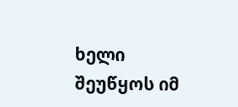ხელი შეუწყოს იმ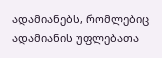ადამიანებს, რომლებიც ადამიანის უფლებათა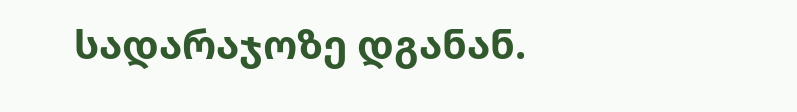სადარაჯოზე დგანან.